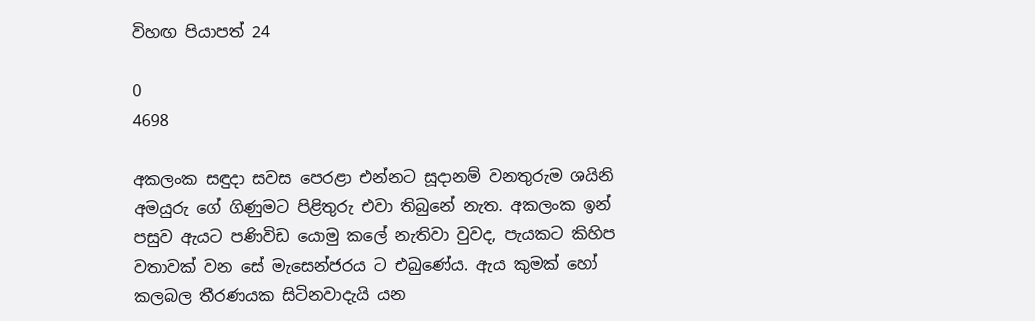විහඟ පියාපත් 24

0
4698

අකලංක සඳුදා සවස පෙරළා එන්නට සූදානම් වනතුරුම ශයිනි අමයුරු ගේ ගිණුමට පිළිතුරු එවා තිබුනේ නැත. අකලංක ඉන් පසුව ඇයට පණිවිඩ යොමු කලේ නැතිවා වුවද, පැයකට කිහිප වතාවක් වන සේ මැසෙන්ජරය ට එබුණේය. ඇය කුමක් හෝ කලබල තීරණයක සිටිනවාදැයි යන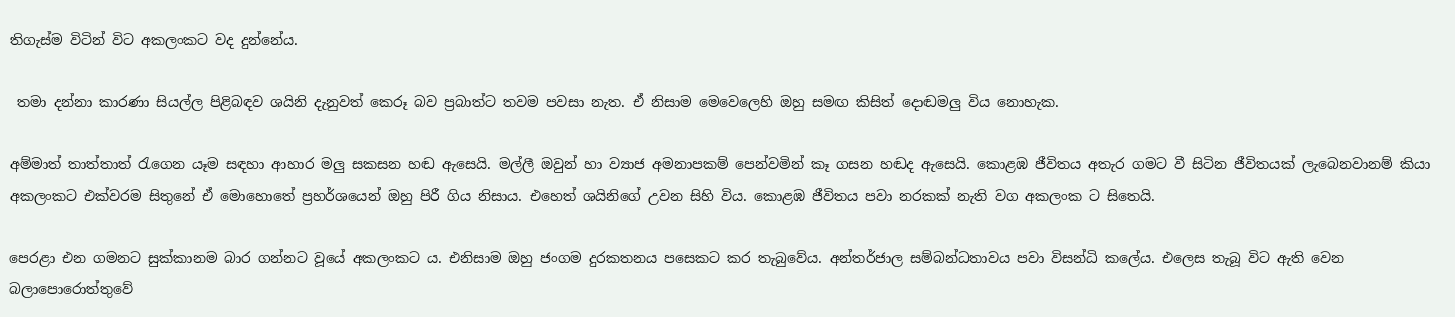තිගැස්ම විටින් විට අකලංකට වද දුන්නේය.

 තමා දන්නා කාරණා සියල්ල පිළිබඳව ශයිනි දැනුවත් කෙරූ බව ප්‍රබාත්ට තවම පවසා නැත. ඒ නිසාම මෙවෙලෙහි ඔහු සමඟ කිසිත් දොඬමලු විය නොහැක.

අම්මාත් තාත්තාත් රැගෙන යෑම සඳහා ආහාර මලු සකසන හඬ ඇසෙයි. මල්ලී ඔවුන් හා ව්‍යාජ අමනාපකම් පෙන්වමින් කෑ ගසන හඬද ඇසෙයි. කොළඹ ජීවිතය අතැර ගමට වී සිටින ජීවිතයක් ලැබෙනවානම් කියා අකලංකට එක්වරම සිතුනේ ඒ මොහොතේ ප්‍රහර්ශයෙන් ඔහු පිරී ගිය නිසාය. එහෙත් ශයිනිගේ උවන සිහි විය. කොළඹ ජීවිතය පවා නරකක් නැති වග අකලංක ට සිතෙයි.

පෙරළා එන ගමනට සුක්කානම බාර ගන්නට වූයේ අකලංකට ය. එනිසාම ඔහු ජංගම දුරකතනය පසෙකට කර තැබුවේය. අන්තර්ජාල සම්බන්ධතාවය පවා විසන්ධි කලේය. එලෙස තැබූ විට ඇති වෙන බලාපොරොත්තුවේ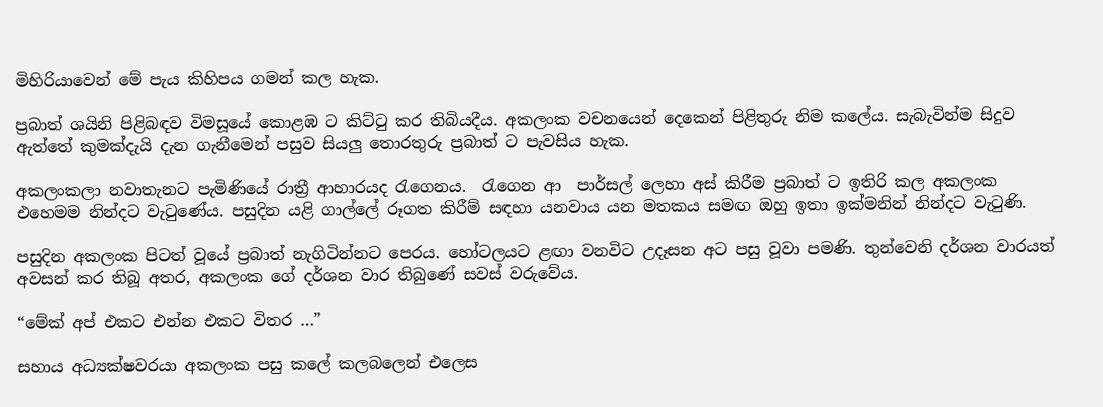මිහිරියාවෙන් මේ පැය කිහිපය ගමන් කල හැක.

ප්‍රබාත් ශයිනි පිළිබඳව විමසූයේ කොළඹ ට කිට්ටු කර තිබියදීය. අකලංක වචනයෙන් දෙකෙන් පිළිතුරු නිම කලේය. සැබැවින්ම සිදුව ඇත්තේ කුමක්දැයි දැන ගැනීමෙන් පසුව සියලු තොරතුරු ප්‍රබාත් ට පැවසිය හැක.

අකලංකලා නවාතැනට පැමිණියේ රාත්‍රී ආහාරයද රැගෙනය.  රැගෙන ආ  පාර්සල් ලෙහා අස් කිරීම ප්‍රබාත් ට ඉතිරි කල අකලංක එහෙමම නින්දට වැටුණේය. පසුදින යළි ගාල්ලේ රූගත කිරීම් සඳහා යනවාය යන මතකය සමඟ ඔහු ඉතා ඉක්මනින් නින්දට වැටුණි.

පසුදින අකලංක පිටත් වූයේ ප්‍රබාත් නැගිටින්නට පෙරය. හෝටලයට ළඟා වනවිට උදෑසන අට පසු වූවා පමණි. තුන්වෙනි දර්ශන වාරයත් අවසන් කර තිබූ අතර, අකලංක ගේ දර්ශන වාර තිබුණේ සවස් වරුවේය.

“මේක් අප් එකට එන්න එකට විතර …”

සහාය අධ්‍යක්ෂවරයා අකලංක පසු කලේ කලබලෙන් එලෙස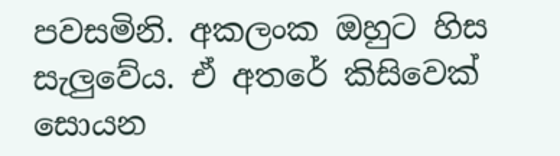පවසමිනි. අකලංක ඔහුට හිස සැලුවේය. ඒ අතරේ කිසිවෙක් සොයන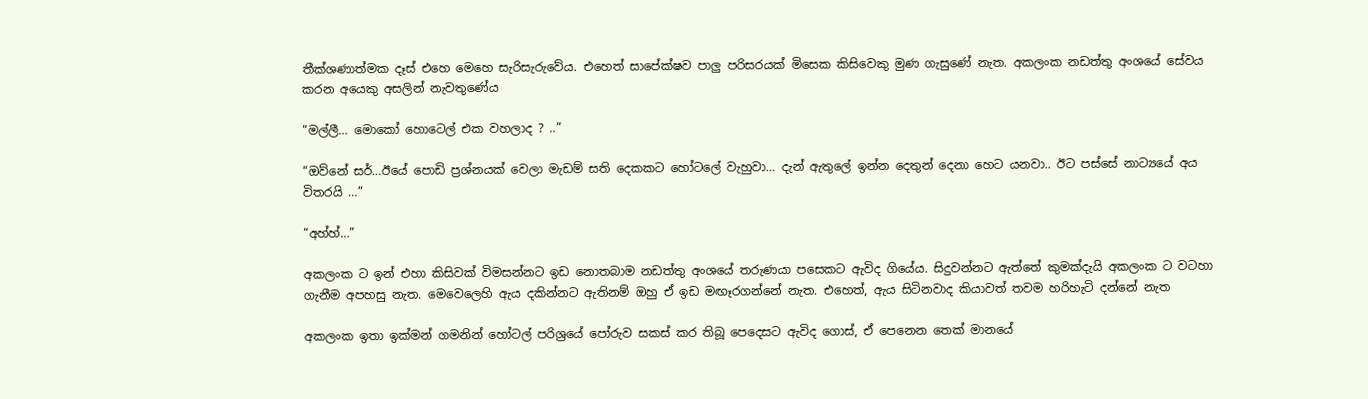තීක්ශණාත්මක දෑස් එහෙ මෙහෙ සැරිසැරුවේය. එහෙත් සාපේක්ෂව පාලු පරිසරයක් මිසෙක කිසිවෙකු මුණ ගැසුණේ නැත. අකලංක නඩත්තු අංශයේ සේවය කරන අයෙකු අසලින් නැවතුණේය

“මල්ලී… මොකෝ හොටෙල් එක වහලාද ? ..”

“ඔව්නේ සර්…ඊයේ පොඩි ප්‍රශ්නයක් වෙලා මැඩම් සති දෙකකට හෝටලේ වැහුවා… දැන් ඇතුලේ ඉන්න දෙතුන් දෙනා හෙට යනවා.. ඊට පස්සේ නාට්‍යයේ අය විතරයි …”

“අහ්හ්…”

අකලංක ට ඉන් එහා කිසිවක් විමසන්නට ඉඩ නොතබාම නඩත්තු අංශයේ තරුණයා පසෙකට ඇවිද ගියේය. සිදුවන්නට ඇත්තේ කුමක්දැයි අකලංක ට වටහා ගැනීම අපහසු නැත. මෙවෙලෙහි ඇය දකින්නට ඇතිනම් ඔහු ඒ ඉඩ මඟෑරගන්නේ නැත. එහෙත්, ඇය සිටිනවාද කියාවත් තවම හරිහැටි දන්නේ නැත

අකලංක ඉතා ඉක්මන් ගමනින් හෝටල් පරිශ්‍රයේ පෝරුව සකස් කර තිබූ පෙදෙසට ඇවිද ගොස්, ඒ පෙනෙන තෙක් මානයේ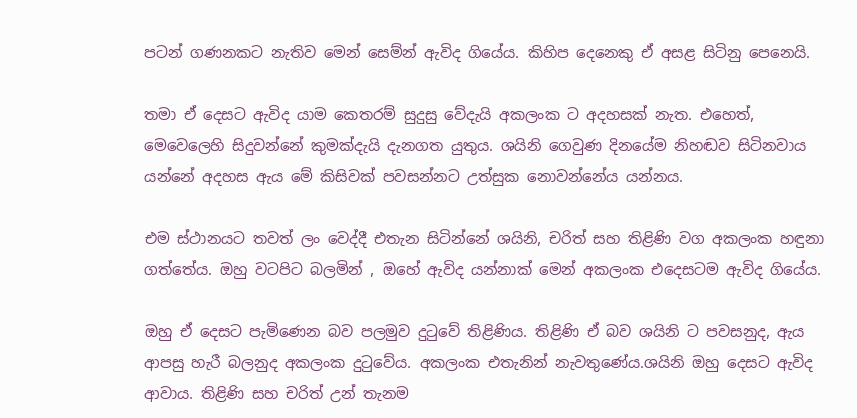පටන් ගණනකට නැතිව මෙන් සෙම්න් ඇවිද ගියේය. කිහිප දෙනෙකු ඒ අසළ සිටිනු පෙනෙයි.

තමා ඒ දෙසට ඇවිද යාම කෙතරම් සුදුසු වේදැයි අකලංක ට අදහසක් නැත. එහෙත්, මෙවෙලෙහි සිදුවන්නේ කුමක්දැයි දැනගත යුතුය. ශයිනි ගෙවුණ දිනයේම නිහඬව සිටිනවාය යන්නේ අදහස ඇය මේ කිසිවක් පවසන්නට උත්සුක නොවන්නේය යන්නය.

එම ස්ථානයට තවත් ලං වෙද්දී එතැන සිටින්නේ ශයිනි, චරිත් සහ තිළිණි වග අකලංක හඳුනා ගත්තේය. ඔහු වටපිට බලමින් , ඔහේ ඇවිද යන්නාක් මෙන් අකලංක එදෙසටම ඇවිද ගියේය.

ඔහු ඒ දෙසට පැමිණෙන බව පලමුව දුටුවේ තිළිණිය. තිළිණි ඒ බව ශයිනි ට පවසනුද, ඇය ආපසු හැරී බලනුද අකලංක දුටුවේය. අකලංක එතැනින් නැවතුණේය.ශයිනි ඔහු දෙසට ඇවිද ආවාය. තිළිණි සහ චරිත් උන් තැනම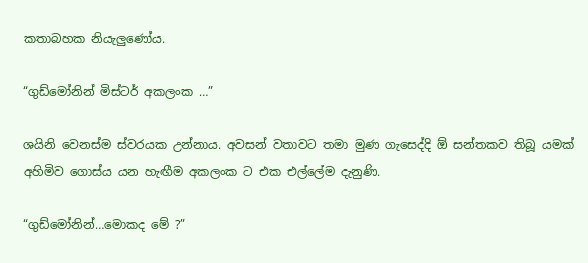කතාබහක නියැලුණෝය.

“ගුඩ්මෝනින් මිස්ටර් අකලංක …”

ශයිනි වෙනස්ම ස්වරයක උන්නාය. අවසන් වතාවට තමා මුණ ගැසෙද්දි ඕ සන්තකව තිබූ යමක් අහිමිව ගොස්ය යන හැඟීම අකලංක ට එක එල්ලේම දැනුණි.

“ගුඩ්මෝනින්…මොකද මේ ?”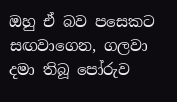ඔහු ඒ බව පසෙකට සඟවාගෙන, ගලවා දමා තිබූ පෝරුව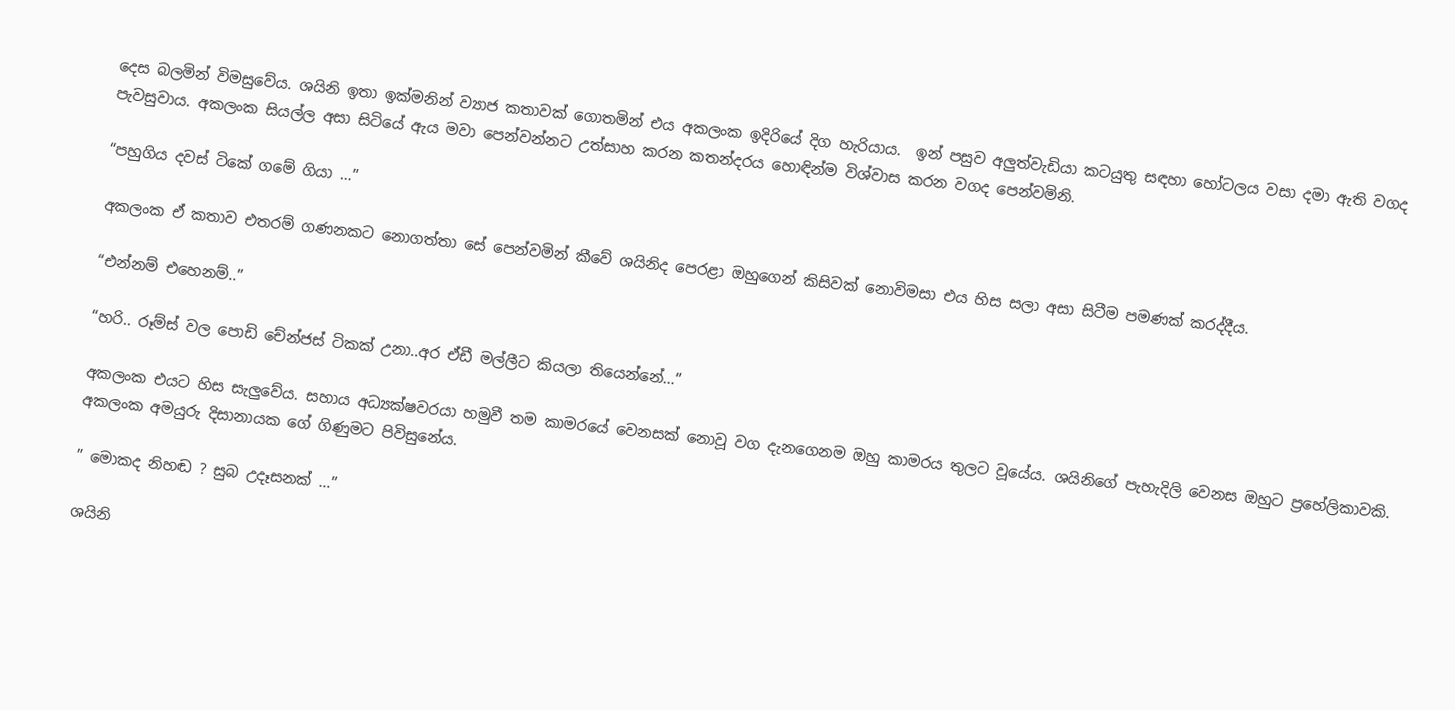දෙස බලමින් විමසුවේය. ශයිනි ඉතා ඉක්මනින් ව්‍යාජ කතාවක් ගොතමින් එය අකලංක ඉදිරියේ දිග හැරියාය.  ඉන් පසුව අලුත්වැඩියා කටයුතු සඳහා හෝටලය වසා දමා ඇති වගද පැවසුවාය. අකලංක සියල්ල අසා සිටියේ ඇය මවා පෙන්වන්නට උත්සාහ කරන කතන්දරය හොඳින්ම විශ්වාස කරන වගද පෙන්වමිනි.

“පහුගිය දවස් ටිකේ ගමේ ගියා …”

අකලංක ඒ කතාව එතරම් ගණනකට නොගත්තා සේ පෙන්වමින් කීවේ ශයිනිද පෙරළා ඔහුගෙන් කිසිවක් නොවිමසා එය හිස සලා අසා සිටීම පමණක් කරද්දීය.

“එන්නම් එහෙනම්..”

“හරි.. රූම්ස් වල පොඩි චේන්ජස් ටිකක් උනා..අර ඒඩී මල්ලීට කියලා තියෙන්නේ…”

අකලංක එයට හිස සැලුවේය. සහාය අධ්‍යක්ෂවරයා හමුවී තම කාමරයේ වෙනසක් නොවූ වග දැනගෙනම ඔහු කාමරය තුලට වූයේය. ශයිනිගේ පැහැදිලි වෙනස ඔහුට ප්‍රහේලිකාවකි. අකලංක අමයුරු දිසානායක ගේ ගිණුමට පිවිසුනේය.

” මොකද නිහඬ ? සුබ උදෑසනක් …”

ශයිනි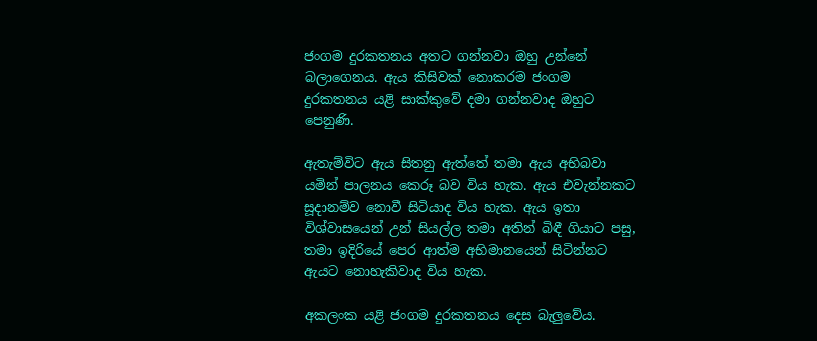ජංගම දුරකතනය අතට ගන්නවා ඔහු උන්නේ බලාගෙනය. ඇය කිසිවක් නොකරම ජංගම දුරකතනය යළි සාක්කුවේ දමා ගන්නවාද ඔහුට පෙනුණි.

ඇතැම්විට ඇය සිතනු ඇත්තේ තමා ඇය අභිබවා යමින් පාලනය කෙරූ බව විය හැක. ඇය එවැන්නකට සූදානම්ව නොවී සිටියාද විය හැක. ඇය ඉතා විශ්වාසයෙන් උන් සියල්ල තමා අතින් බිඳී ගියාට පසු, තමා ඉදිරියේ පෙර ආත්ම අභිමානයෙන් සිටින්නට ඇයට නොහැකිවාද විය හැක.

අකලංක යළි ජංගම දුරකතනය දෙස බැලුවේය.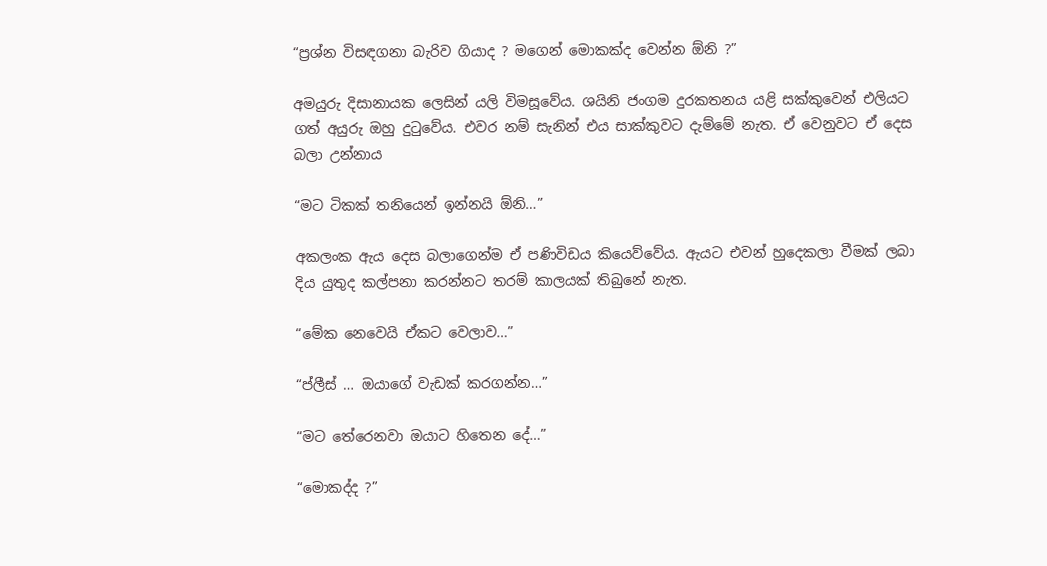“ප්‍රශ්න විසඳගනා බැරිව ගියාද ? මගෙන් මොකක්ද වෙන්න ඕනි ?”

අමයුරු දිසානායක ලෙසින් යලි විමසූවේය. ශයිනි ජංගම දුරකතනය යළි සක්කුවෙන් එලියට ගත් අයුරු ඔහු දුටුවේය. එවර නම් සැනින් එය සාක්කුවට දැම්මේ නැත. ඒ වෙනුවට ඒ දෙස බලා උන්නාය

“මට ටිකක් තනියෙන් ඉන්නයි ඕනි…”

අකලංක ඇය දෙස බලාගෙන්ම ඒ පණිවිඩය කියෙව්වේය. ඇයට එවන් හුදෙකලා වීමක් ලබා දිය යුතුද කල්පනා කරන්නට තරම් කාලයක් තිබුනේ නැත.

“මේක නෙවෙයි ඒකට වෙලාව…”

“ප්ලීස් … ඔයාගේ වැඩක් කරගන්න…”

“මට තේරෙනවා ඔයාට හිතෙන දේ…”

“මොකද්ද ?”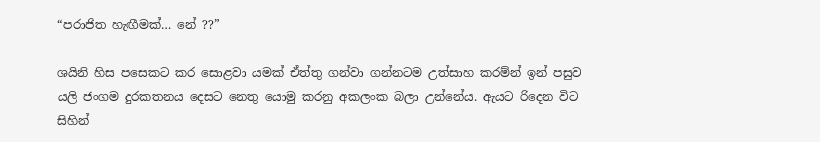“පරාජිත හැඟීමක්… නේ ??”

ශයිනි හිස පසෙකට කර සොළවා යමක් ඒත්තු ගන්වා ගන්නටම උත්සාහ කරම්න් ඉන් පසුව යලි ජංගම දුරකතනය දෙසට නෙතු යොමු කරනු අකලංක බලා උන්නේය. ඇයට රිදෙන විට සිහින්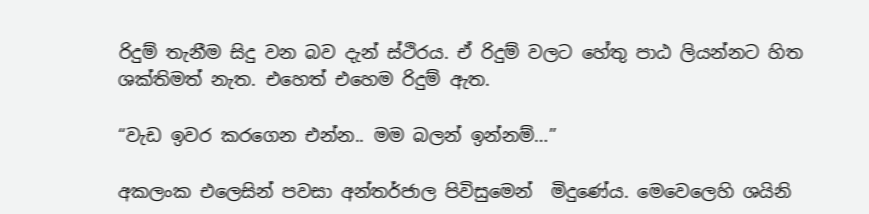රිදුම් තැනීම සිදු වන බව දැන් ස්ථිරය. ඒ රිදුම් වලට හේතු පාඨ ලියන්නට හිත ශක්තිමත් නැත. එහෙත් එහෙම රිදුම් ඇත.

“වැඩ ඉවර කරගෙන එන්න.. මම බලන් ඉන්නම්…”

අකලංක එලෙසින් පවසා අන්තර්ජාල පිවිසුමෙන්  මිදුණේය. මෙවෙලෙහි ශයිනි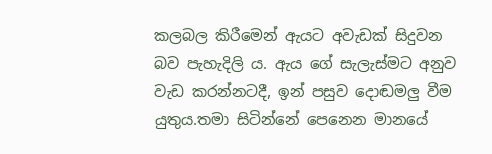කලබල කිරීමෙන් ඇයට අවැඩක් සිදුවන බව පැහැදිලි ය. ඇය ගේ සැලැස්මට අනුව වැඩ කරන්නටදී, ඉන් පසුව දොඬමලු වීම යුතුය.තමා සිටින්නේ පෙනෙන මානයේ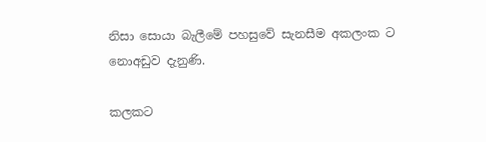නිසා සොයා බැලීමේ පහසුවේ සැනසීම අකලංක ට නොඅඩුව දැනුණි.

කලකට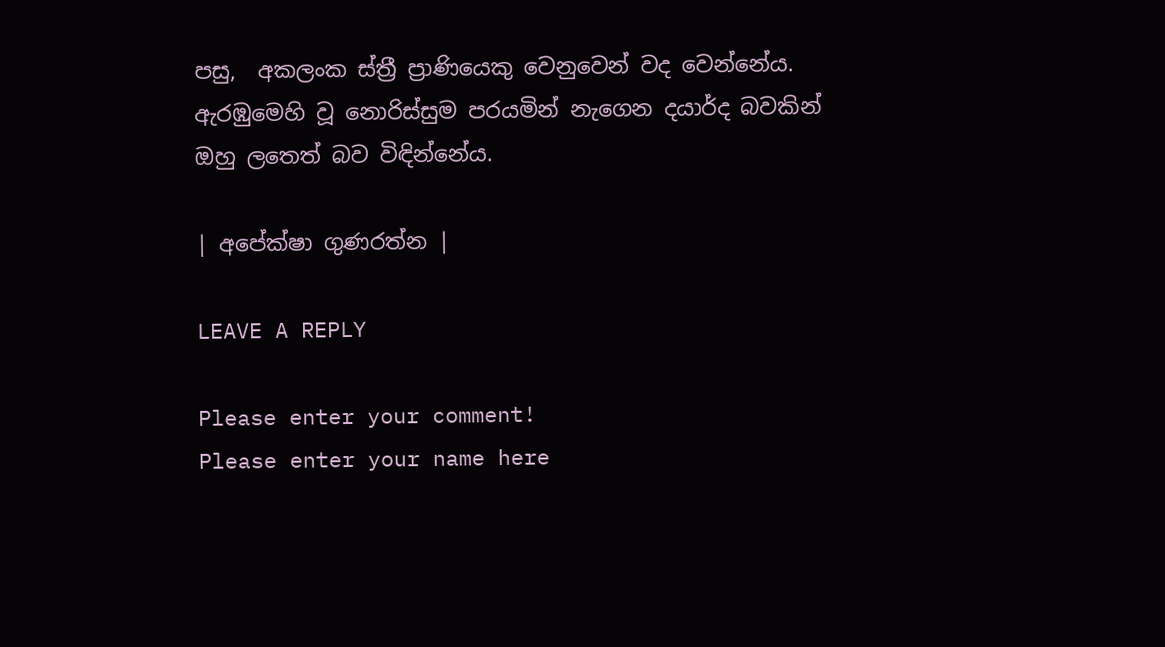පසු,  අකලංක ස්ත්‍රී ප්‍රාණියෙකු වෙනුවෙන් වද වෙන්නේය. ඇරඹුමෙහි වූ නොරිස්සුම පරයමින් නැගෙන දයාර්ද බවකින් ඔහු ලතෙත් බව විඳින්නේය.

| අපේක්ෂා ගුණරත්න |

LEAVE A REPLY

Please enter your comment!
Please enter your name here